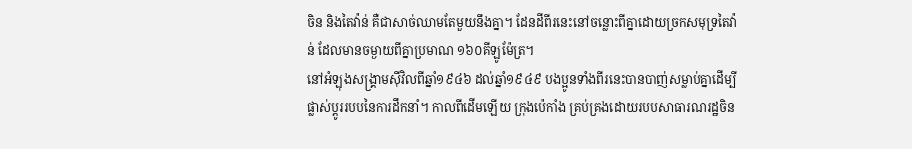ចិន និងតៃវ៉ាន់ គឺជាសាច់ឈាមតែមួយនឹងគ្នា។ ដែនដីពីរនេះនៅចន្លោះពីគ្នាដោយច្រកសមុទ្រតៃវ៉ាន់ ដែលមានចម្ងាយពីគ្នាប្រមាណ ១៦០គីឡូម៉ែត្រ។
នៅអំឡុងសង្គ្រាមស៊ីវិលពីឆ្នាំ១៩៤៦ ដល់ឆ្នាំ១៩៤៩ បងប្អូនទាំងពីរនេះបានបាញ់សម្លាប់គ្នាដើម្បីផ្លាស់ប្ដូររបបនៃការដឹកនាំ។ កាលពីដើមឡើយ ក្រុងប៉េកាំង គ្រប់គ្រងដោយរបបសាធារណរដ្ឋចិន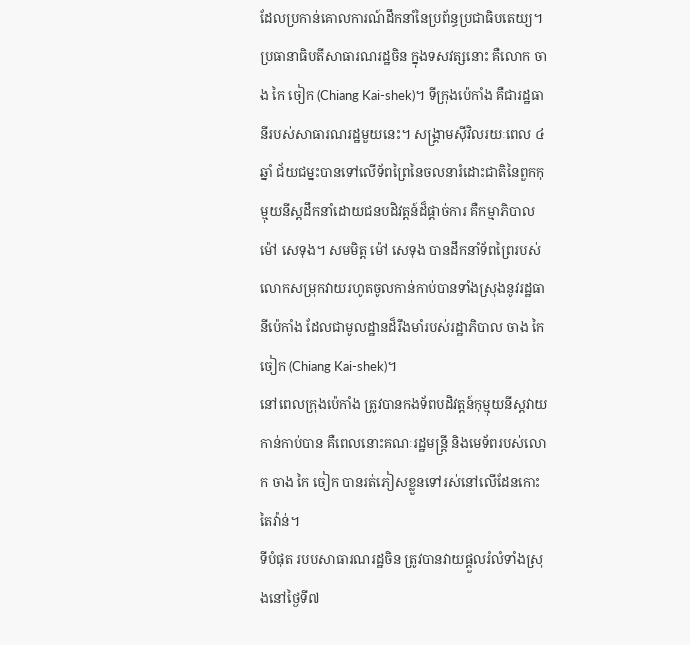ដែលប្រកាន់គោលការណ៍ដឹកនាំនៃប្រព័ន្ធប្រជាធិបតេយ្យ។
ប្រធានាធិបតីសាធារណរដ្ឋចិន ក្នុងទសវត្សនោះ គឺលោក ចាង កៃ ចៀក (Chiang Kai-shek)។ ទីក្រុងប៉េកាំង គឺជារដ្ឋធានីរបស់សាធារណរដ្ឋមួយនេះ។ សង្គ្រាមស៊ីវិលរយៈពេល ៤ឆ្នាំ ជ័យជម្នះបានទៅលើទ័ពព្រៃនៃចលនារំដោះជាតិនៃពួកកុម្មុយនីស្តដឹកនាំដោយជនបដិវត្តន៍ដ៏ផ្ដាច់ការ គឺកម្មាភិបាល ម៉ៅ សេទុង។ សមមិត្ត ម៉ៅ សេទុង បានដឹកនាំទ័ពព្រៃរបស់លោកសម្រុកវាយរហូតចូលកាន់កាប់បានទាំងស្រុងនូវរដ្ឋធានីប៉េកាំង ដែលជាមូលដ្ឋានដ៏រឹងមាំរបស់រដ្ឋាភិបាល ចាង កៃ ចៀក (Chiang Kai-shek)។
នៅពេលក្រុងប៉េកាំង ត្រូវបានកងទ័ពបដិវត្តន៍កុម្មុយនីស្តវាយកាន់កាប់បាន គឺពេលនោះគណៈរដ្ឋមន្ត្រី និងមេទ័ពរបស់លោក ចាង កៃ ចៀក បានរត់ភៀសខ្លួនទៅរស់នៅលើដែនកោះតៃវ៉ាន់។
ទីបំផុត របបសាធារណរដ្ឋចិន ត្រូវបានវាយផ្ដួលរំលំទាំងស្រុងនៅថ្ងៃទី៧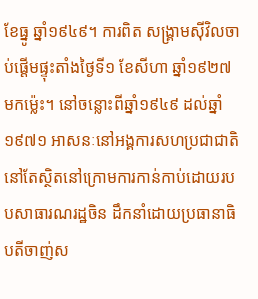ខែធ្នូ ឆ្នាំ១៩៤៩។ ការពិត សង្គ្រាមស៊ីវិលចាប់ផ្ដើមផ្ទុះតាំងថ្ងៃទី១ ខែសីហា ឆ្នាំ១៩២៧ មកម្ល៉េះ។ នៅចន្លោះពីឆ្នាំ១៩៤៩ ដល់ឆ្នាំ១៩៧១ អាសនៈនៅអង្គការសហប្រជាជាតិ នៅតែស្ថិតនៅក្រោមការកាន់កាប់ដោយរបបសាធារណរដ្ឋចិន ដឹកនាំដោយប្រធានាធិបតីចាញ់ស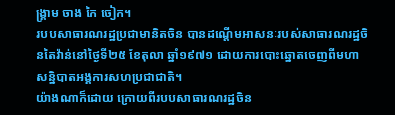ង្គ្រាម ចាង កៃ ចៀក។
របបសាធារណរដ្ឋប្រជាមានិតចិន បានដណ្ដើមអាសនៈរបស់សាធារណរដ្ឋចិនតៃវ៉ាន់នៅថ្ងៃទី២៥ ខែតុលា ឆ្នាំ១៩៧១ ដោយការបោះឆ្នោតចេញពីមហាសន្និបាតអង្គការសហប្រជាជាតិ។
យ៉ាងណាក៏ដោយ ក្រោយពីរបបសាធារណរដ្ឋចិន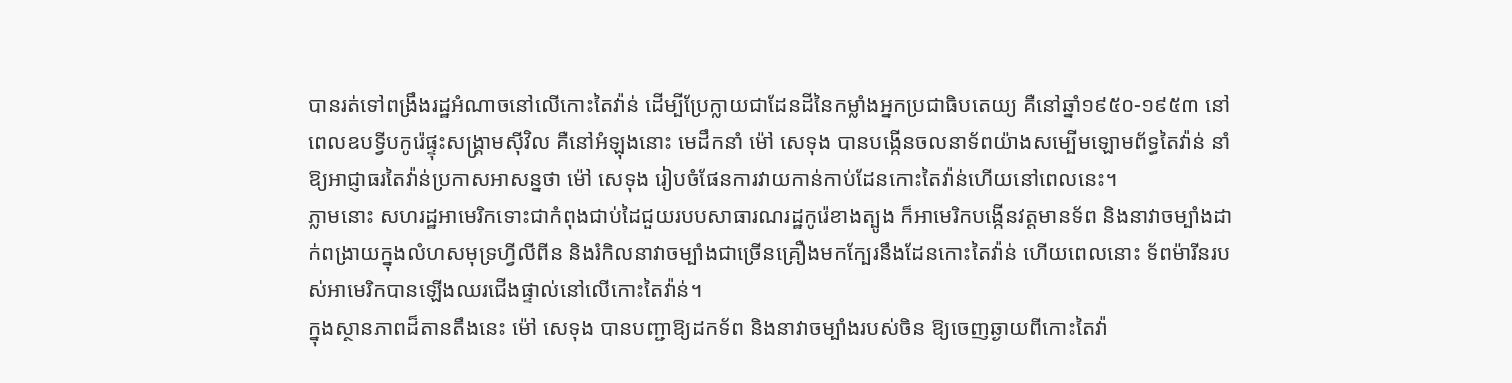បានរត់ទៅពង្រឹងរដ្ឋអំណាចនៅលើកោះតៃវ៉ាន់ ដើម្បីប្រែក្លាយជាដែនដីនៃកម្លាំងអ្នកប្រជាធិបតេយ្យ គឺនៅឆ្នាំ១៩៥០-១៩៥៣ នៅពេលឧបទ្វីបកូរ៉េផ្ទុះសង្គ្រាមស៊ីវិល គឺនៅអំឡុងនោះ មេដឹកនាំ ម៉ៅ សេទុង បានបង្កើនចលនាទ័ពយ៉ាងសម្បើមឡោមព័ទ្ធតៃវ៉ាន់ នាំឱ្យអាជ្ញាធរតៃវ៉ាន់ប្រកាសអាសន្នថា ម៉ៅ សេទុង រៀបចំផែនការវាយកាន់កាប់ដែនកោះតៃវ៉ាន់ហើយនៅពេលនេះ។
ភ្លាមនោះ សហរដ្ឋអាមេរិកទោះជាកំពុងជាប់ដៃជួយរបបសាធារណរដ្ឋកូរ៉េខាងត្បូង ក៏អាមេរិកបង្កើនវត្តមានទ័ព និងនាវាចម្បាំងដាក់ពង្រាយក្នុងលំហសមុទ្រហ្វីលីពីន និងរំកិលនាវាចម្បាំងជាច្រើនគ្រឿងមកក្បែរនឹងដែនកោះតៃវ៉ាន់ ហើយពេលនោះ ទ័ពម៉ារីនរបស់អាមេរិកបានឡើងឈរជើងផ្ទាល់នៅលើកោះតៃវ៉ាន់។
ក្នុងស្ថានភាពដ៏តានតឹងនេះ ម៉ៅ សេទុង បានបញ្ជាឱ្យដកទ័ព និងនាវាចម្បាំងរបស់ចិន ឱ្យចេញឆ្ងាយពីកោះតៃវ៉ា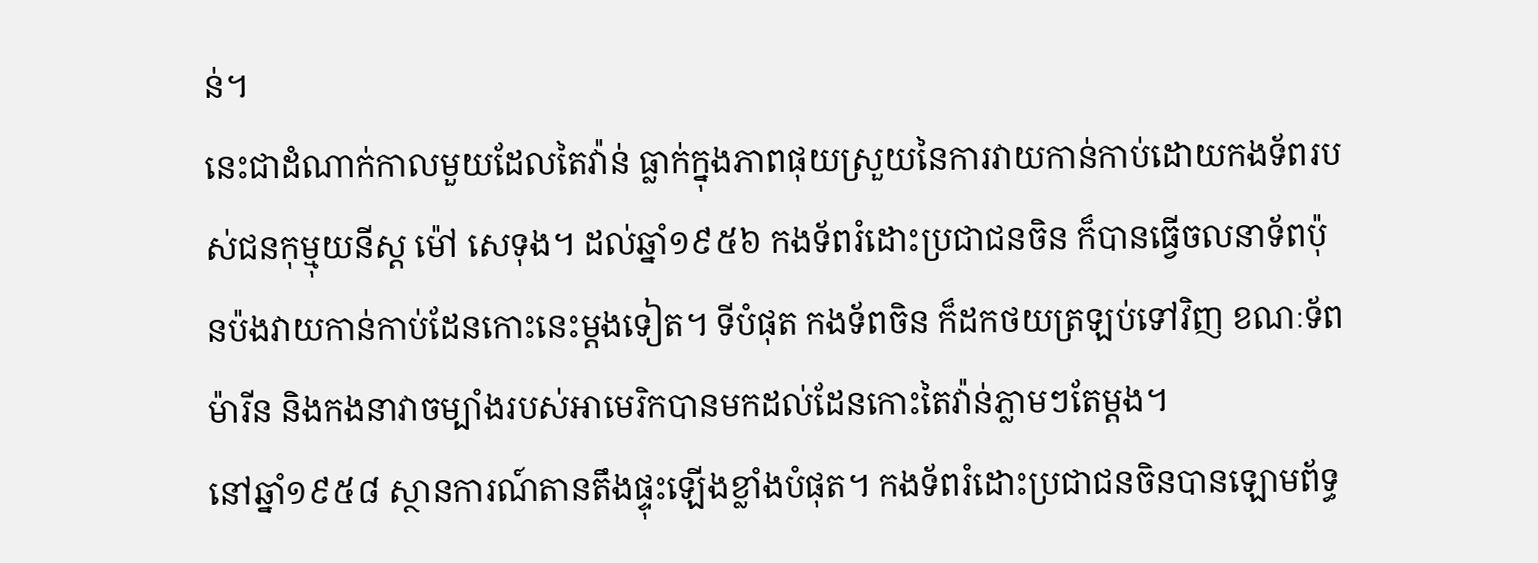ន់។
នេះជាដំណាក់កាលមួយដែលតៃវ៉ាន់ ធ្លាក់ក្នុងភាពផុយស្រួយនៃការវាយកាន់កាប់ដោយកងទ័ពរបស់ជនកុម្មុយនីស្ត ម៉ៅ សេទុង។ ដល់ឆ្នាំ១៩៥៦ កងទ័ពរំដោះប្រជាជនចិន ក៏បានធ្វើចលនាទ័ពប៉ុនប៉ងវាយកាន់កាប់ដែនកោះនេះម្ដងទៀត។ ទីបំផុត កងទ័ពចិន ក៏ដកថយត្រឡប់ទៅវិញ ខណៈទ័ពម៉ារីន និងកងនាវាចម្បាំងរបស់អាមេរិកបានមកដល់ដែនកោះតៃវ៉ាន់ភ្លាមៗតែម្ដង។
នៅឆ្នាំ១៩៥៨ ស្ថានការណ៍តានតឹងផ្ទុះឡើងខ្លាំងបំផុត។ កងទ័ពរំដោះប្រជាជនចិនបានឡោមព័ទ្ធ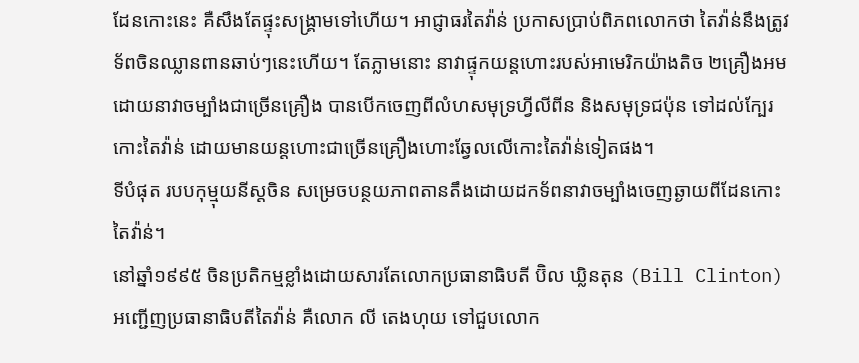ដែនកោះនេះ គឺសឹងតែផ្ទុះសង្គ្រាមទៅហើយ។ អាជ្ញាធរតៃវ៉ាន់ ប្រកាសប្រាប់ពិភពលោកថា តៃវ៉ាន់នឹងត្រូវទ័ពចិនឈ្លានពានឆាប់ៗនេះហើយ។ តែភ្លាមនោះ នាវាផ្ទុកយន្តហោះរបស់អាមេរិកយ៉ាងតិច ២គ្រឿងអមដោយនាវាចម្បាំងជាច្រើនគ្រឿង បានបើកចេញពីលំហសមុទ្រហ្វីលីពីន និងសមុទ្រជប៉ុន ទៅដល់ក្បែរកោះតៃវ៉ាន់ ដោយមានយន្តហោះជាច្រើនគ្រឿងហោះឆ្វែលលើកោះតៃវ៉ាន់ទៀតផង។
ទីបំផុត របបកុម្មុយនីស្តចិន សម្រេចបន្ថយភាពតានតឹងដោយដកទ័ពនាវាចម្បាំងចេញឆ្ងាយពីដែនកោះតៃវ៉ាន់។
នៅឆ្នាំ១៩៩៥ ចិនប្រតិកម្មខ្លាំងដោយសារតែលោកប្រធានាធិបតី ប៊ិល ឃ្លិនតុន (Bill Clinton) អញ្ជើញប្រធានាធិបតីតៃវ៉ាន់ គឺលោក លី តេងហុយ ទៅជួបលោក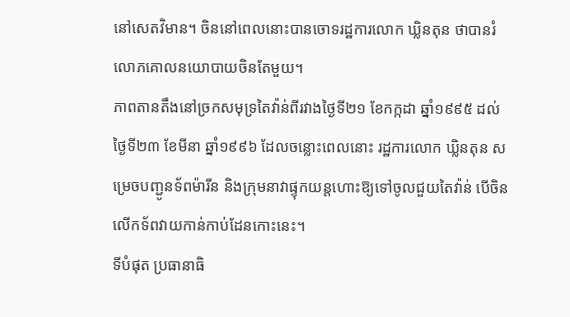នៅសេតវិមាន។ ចិននៅពេលនោះបានចោទរដ្ឋការលោក ឃ្លិនតុន ថាបានរំលោភគោលនយោបាយចិនតែមួយ។
ភាពតានតឹងនៅច្រកសមុទ្រតៃវ៉ាន់ពីរវាងថ្ងៃទី២១ ខែកក្កដា ឆ្នាំ១៩៩៥ ដល់ថ្ងៃទី២៣ ខែមីនា ឆ្នាំ១៩៩៦ ដែលចន្លោះពេលនោះ រដ្ឋការលោក ឃ្លិនតុន សម្រេចបញ្ជូនទ័ពម៉ារីន និងក្រុមនាវាផ្ទុកយន្តហោះឱ្យទៅចូលជួយតៃវ៉ាន់ បើចិនលើកទ័ពវាយកាន់កាប់ដែនកោះនេះ។
ទីបំផុត ប្រធានាធិ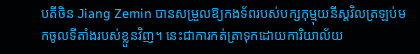បតីចិន Jiang Zemin បានសម្រួលឱ្យកងទ័ពរបស់បក្សកុម្មុយនីស្តវិលត្រឡប់មកចូលទីតាំងរបស់ខ្លួនវិញ។ នេះជាការកត់ត្រាទុកដោយការិយាល័យ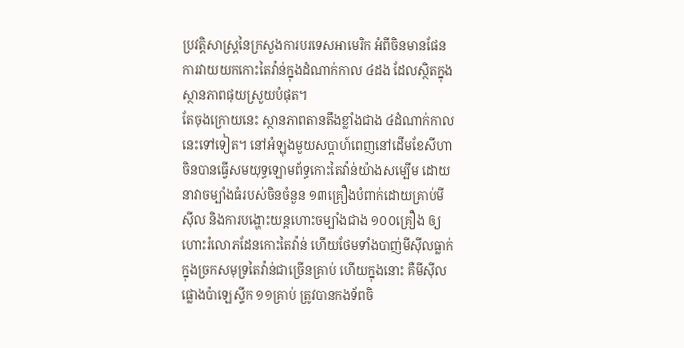ប្រវត្តិសាស្ត្រនៃក្រសួងការបរទេសអាមេរិក អំពីចិនមានផែនការវាយយកកោះតៃវ៉ាន់ក្នុងដំណាក់កាល ៤ដង ដែលស្ថិតក្នុងស្ថានភាពផុយស្រួយបំផុត។
តែចុងក្រោយនេះ ស្ថានភាពតានតឹងខ្លាំងជាង ៤ដំណាក់កាលនេះទៅទៀត។ នៅអំឡុងមួយសប្ដាហ៍ពេញនៅដើមខែសីហា ចិនបានធ្វើសមយុទ្ធឡោមព័ទ្ធកោះតៃវ៉ាន់យ៉ាងសម្បើម ដោយនាវាចម្បាំងធំរបស់ចិនចំនួន ១៣គ្រឿងបំពាក់ដោយគ្រាប់មីស៊ីល និងការបង្ហោះយន្តហោះចម្បាំងជាង ១០០គ្រឿង ឲ្យហោះរំលោភដែនកោះតៃវ៉ាន់ ហើយថែមទាំងបាញ់មីស៊ីលធ្លាក់ក្នុងច្រកសមុទ្រតៃវ៉ាន់ជាច្រើនគ្រាប់ ហើយក្នុងនោះ គឺមីស៊ីលផ្លោងប៉ាឡេស្ទីក ១១គ្រាប់ ត្រូវបានកងទ័ពចិ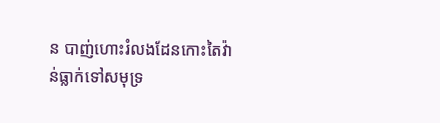ន បាញ់ហោះរំលងដែនកោះតៃវ៉ាន់ធ្លាក់ទៅសមុទ្រ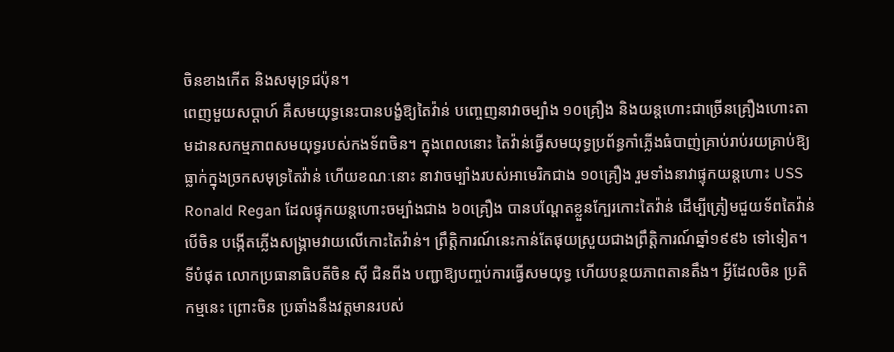ចិនខាងកើត និងសមុទ្រជប៉ុន។
ពេញមួយសប្ដាហ៍ គឺសមយុទ្ធនេះបានបង្ខំឱ្យតៃវ៉ាន់ បញ្ចេញនាវាចម្បាំង ១០គ្រឿង និងយន្តហោះជាច្រើនគ្រឿងហោះតាមដានសកម្មភាពសមយុទ្ធរបស់កងទ័ពចិន។ ក្នុងពេលនោះ តៃវ៉ាន់ធ្វើសមយុទ្ធប្រព័ន្ធកាំភ្លើងធំបាញ់គ្រាប់រាប់រយគ្រាប់ឱ្យធ្លាក់ក្នុងច្រកសមុទ្រតៃវ៉ាន់ ហើយខណៈនោះ នាវាចម្បាំងរបស់អាមេរិកជាង ១០គ្រឿង រួមទាំងនាវាផ្ទុកយន្តហោះ USS Ronald Regan ដែលផ្ទុកយន្តហោះចម្បាំងជាង ៦០គ្រឿង បានបណ្ដែតខ្លួនក្បែរកោះតៃវ៉ាន់ ដើម្បីត្រៀមជួយទ័ពតៃវ៉ាន់ បើចិន បង្កើតភ្លើងសង្គ្រាមវាយលើកោះតៃវ៉ាន់។ ព្រឹត្តិការណ៍នេះកាន់តែផុយស្រួយជាងព្រឹត្តិការណ៍ឆ្នាំ១៩៩៦ ទៅទៀត។
ទីបំផុត លោកប្រធានាធិបតីចិន ស៊ី ជិនពីង បញ្ជាឱ្យបញ្ចប់ការធ្វើសមយុទ្ធ ហើយបន្ថយភាពតានតឹង។ អ្វីដែលចិន ប្រតិកម្មនេះ ព្រោះចិន ប្រឆាំងនឹងវត្តមានរបស់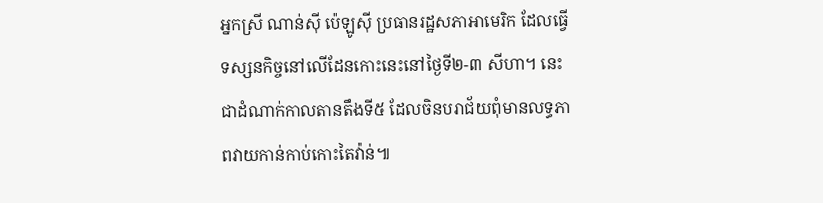អ្នកស្រី ណាន់ស៊ី ប៉េឡូស៊ី ប្រធានរដ្ឋសភាអាមេរិក ដែលធ្វើទស្សនកិច្ចនៅលើដែនកោះនេះនៅថ្ងៃទី២-៣ សីហា។ នេះជាដំណាក់កាលតានតឹងទី៥ ដែលចិនបរាជ័យពុំមានលទ្ធភាពវាយកាន់កាប់កោះតៃវ៉ាន់៕